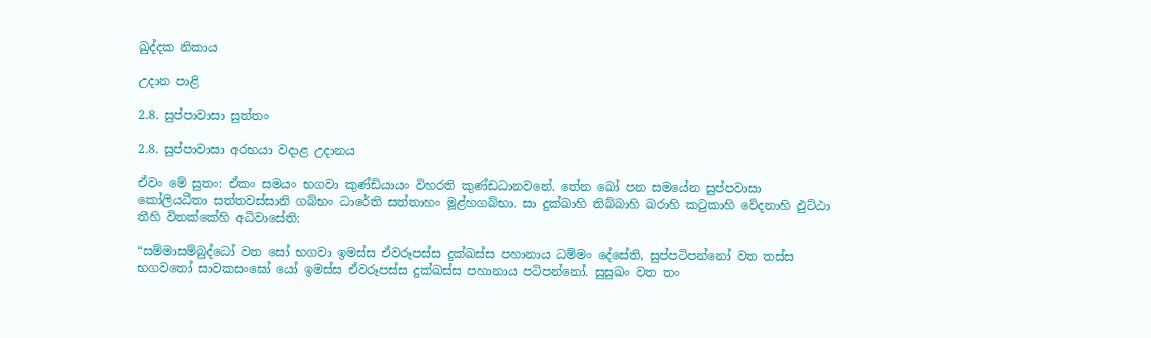ඛුද්දක නිකාය

උදාන පාළි

2.8. සුප්පාවාසා සුත්තං

2.8. සුප්පාවාසා අරභයා වදාළ උදානය

ඒවං මේ සුතං: ඒකං සමයං භගවා කුණ්ඩියායං විහරති කුණ්ඩධානවනේ. තේන ඛෝ පන සමයේන සුප්පවාසා කෝලියධීතා සත්තවස්සානි ගබ්භං ධාරේති සත්තාහං මූළ්හගබ්භා. සා දුක්ඛාහි තිබ්බාහි ඛරාහි කටුකාහි වේදනාහි ඵුට්ඨා තීහි විතක්කේහි අධිවාසේති:

“සම්මාසම්බුද්ධෝ වත සෝ භගවා ඉමස්ස ඒවරූපස්ස දුක්ඛස්ස පහානාය ධම්මං දේසේති, සුප්පටිපන්නෝ වත තස්ස භගවතෝ සාවකසංඝෝ යෝ ඉමස්ස ඒවරූපස්ස දුක්ඛස්ස පහානාය පටිපන්නෝ. සුසුඛං වත තං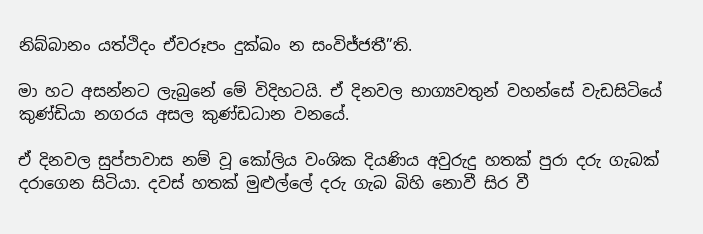නිබ්බානං යත්ථිදං ඒවරූපං දුක්ඛං න සංවිජ්ජතී”ති.

මා හට අසන්නට ලැබුනේ මේ විදිහටයි. ඒ දිනවල භාග්‍යවතුන් වහන්සේ වැඩසිටියේ කුණ්ඩියා නගරය අසල කුණ්ඩධාන වනයේ.

ඒ දිනවල සුප්පාවාස නම් වූ කෝලිය වංශික දියණිය අවුරුදු හතක් පුරා දරු ගැබක් දරාගෙන සිටියා. දවස් හතක් මුළුල්ලේ දරු ගැබ බිහි නොවී සිර වී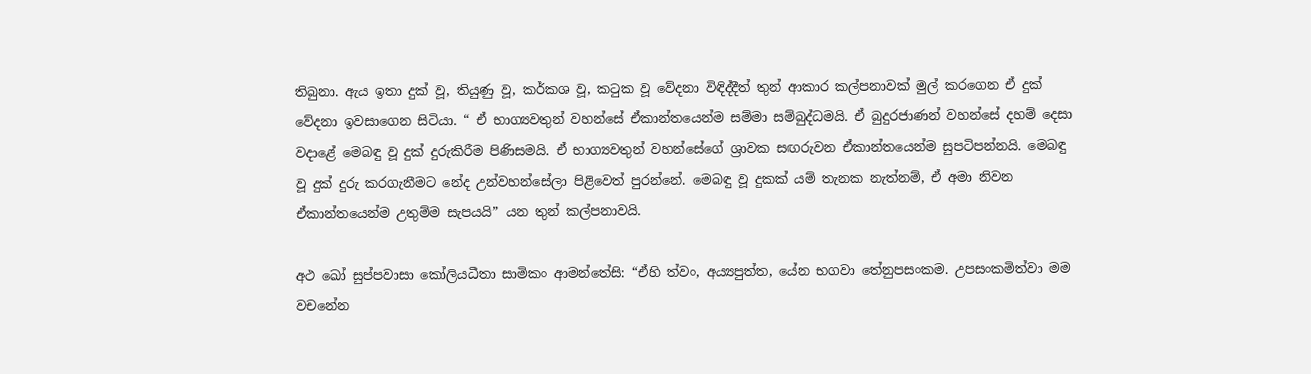තිබුනා. ඇය ඉතා දුක් වූ, තියුණු වූ, කර්කශ වූ, කටුක වූ වේදනා විඳිද්දීත් තුන් ආකාර කල්පනාවක් මුල් කරගෙන ඒ දුක් වේදනා ඉවසාගෙන සිටියා. “ ඒ භාග්‍යවතුන් වහන්සේ ඒකාන්තයෙන්ම සම්මා සම්බුද්ධමයි. ඒ බුදුරජාණන් වහන්සේ දහම් දෙසා වදාළේ මෙබඳු වූ දුක් දුරුකිරීම පිණිසමයි. ඒ භාග්‍යවතුන් වහන්සේගේ ශ්‍රාවක සඟරුවන ඒකාන්තයෙන්ම සුපටිපන්නයි. මෙබඳු වූ දුක් දුරු කරගැනීමට නේද උන්වහන්සේලා පිළිවෙත් පුරන්නේ. මෙබඳු වූ දුකක් යම් තැනක නැත්නම්, ඒ අමා නිවන ඒකාන්තයෙන්ම උතුම්ම සැපයයි” යන තුන් කල්පනාවයි.

අථ ඛෝ සුප්පවාසා කෝලියධීතා සාමිකං ආමන්තේසි: “ඒහි ත්වං, අය්‍යපුත්ත, යේන භගවා තේනුපසංකම. උපසංකමිත්වා මම වචනේන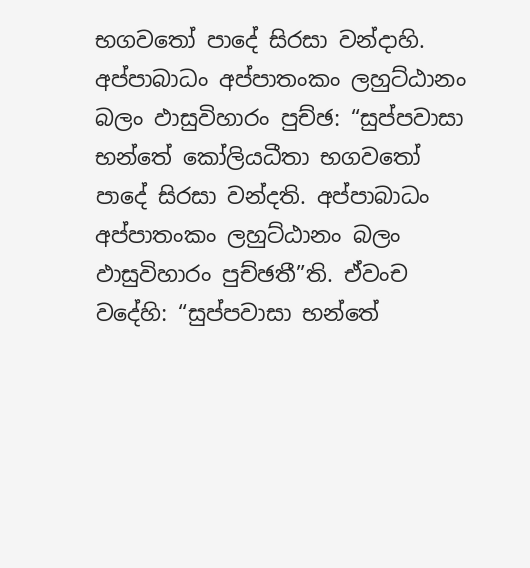භගවතෝ පාදේ සිරසා වන්දාහි. අප්පාබාධං අප්පාතංකං ලහුට්ඨානං බලං ඵාසුවිහාරං පුච්ඡ: “සුප්පවාසා භන්තේ කෝලියධීතා භගවතෝ පාදේ සිරසා වන්දති. අප්පාබාධං අප්පාතංකං ලහුට්ඨානං බලං ඵාසුවිහාරං පුච්ඡතී”ති. ඒවංච වදේහි: “සුප්පවාසා භන්තේ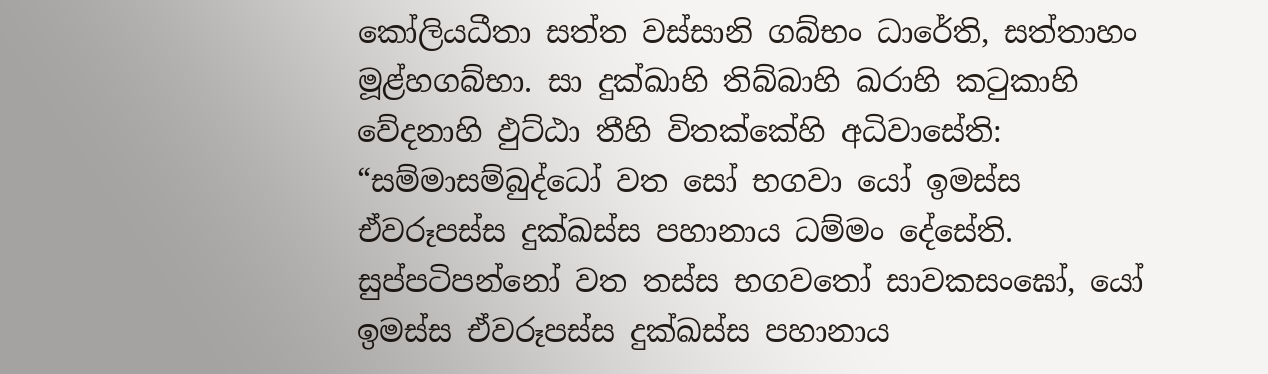කෝලියධීතා සත්ත වස්සානි ගබ්භං ධාරේති, සත්තාහං මූළ්හගබ්භා. සා දුක්ඛාහි තිබ්බාහි ඛරාහි කටුකාහි වේදනාහි ඵුට්ඨා තීහි විතක්කේහි අධිවාසේති: “සම්මාසම්බුද්ධෝ වත සෝ භගවා යෝ ඉමස්ස ඒවරූපස්ස දුක්ඛස්ස පහානාය ධම්මං දේසේති. සුප්පටිපන්නෝ වත තස්ස භගවතෝ සාවකසංඝෝ, යෝ ඉමස්ස ඒවරූපස්ස දුක්ඛස්ස පහානාය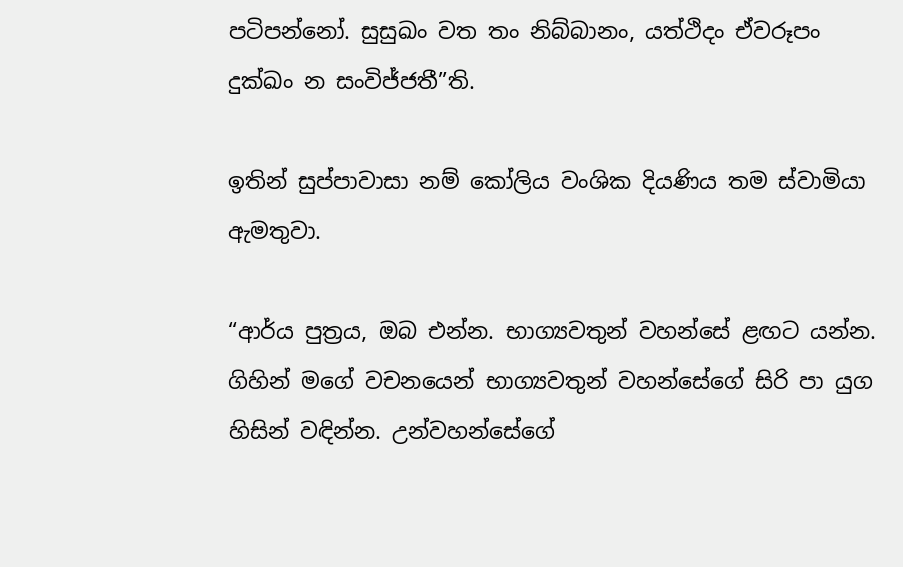පටිපන්නෝ. සුසුඛං වත තං නිබ්බානං, යත්ථිදං ඒවරූපං දුක්ඛං න සංවිජ්ජතී”ති.

ඉතින් සුප්පාවාසා නම් කෝලිය වංශික දියණිය තම ස්වාමියා ඇමතුවා.

“ආර්ය පුත්‍රය, ඔබ එන්න. භාග්‍යවතුන් වහන්සේ ළඟට යන්න. ගිහින් මගේ වචනයෙන් භාග්‍යවතුන් වහන්සේගේ සිරි පා යුග හිසින් වඳින්න. උන්වහන්සේගේ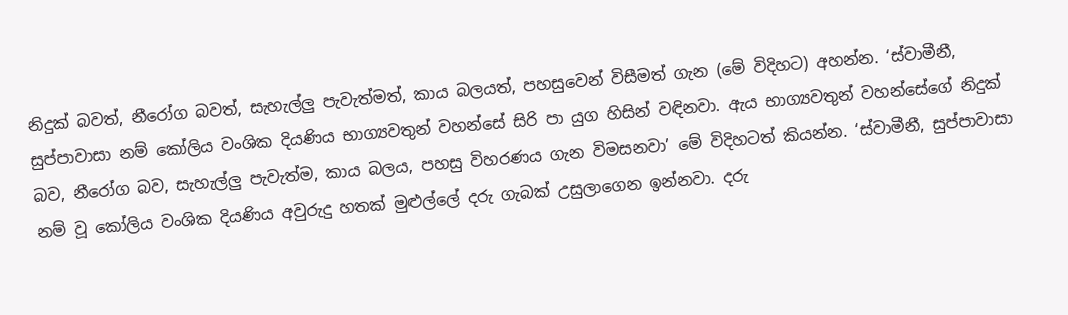නිදුක් බවත්, නීරෝග බවත්, සැහැල්ලු පැවැත්මත්, කාය බලයත්, පහසුවෙන් විසීමත් ගැන (මේ විදිහට) අහන්න. ‘ස්වාමීනී, සුප්පාවාසා නම් කෝලිය වංශික දියණිය භාග්‍යවතුන් වහන්සේ සිරි පා යුග හිසින් වඳිනවා. ඇය භාග්‍යවතුන් වහන්සේගේ නිදුක් බව, නීරෝග බව, සැහැල්ලු පැවැත්ම, කාය බලය, පහසු විහරණය ගැන විමසනවා’ මේ විදිහටත් කියන්න. ‘ස්වාමීනී, සුප්පාවාසා නම් වූ කෝලිය වංශික දියණිය අවුරුදු හතක් මුළුල්ලේ දරු ගැබක් උසුලාගෙන ඉන්නවා. දරු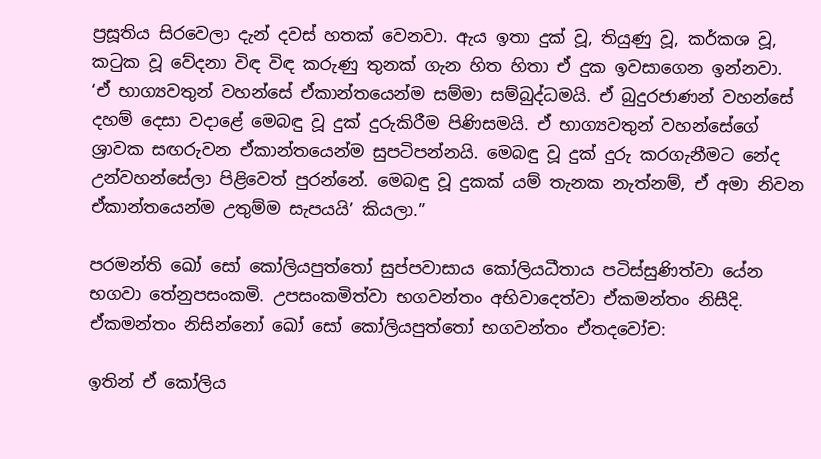ප්‍රසූතිය සිරවෙලා දැන් දවස් හතක් වෙනවා. ඇය ඉතා දුක් වූ, තියුණු වූ, කර්කශ වූ, කටුක වූ වේදනා විඳ විඳ කරුණු තුනක් ගැන හිත හිතා ඒ දුක ඉවසාගෙන ඉන්නවා. ‘ඒ භාග්‍යවතුන් වහන්සේ ඒකාන්තයෙන්ම සම්මා සම්බුද්ධමයි. ඒ බුදුරජාණන් වහන්සේ දහම් දෙසා වදාළේ මෙබඳු වූ දුක් දුරුකිරීම පිණිසමයි. ඒ භාග්‍යවතුන් වහන්සේගේ ශ්‍රාවක සඟරුවන ඒකාන්තයෙන්ම සුපටිපන්නයි. මෙබඳු වූ දුක් දුරු කරගැනීමට නේද උන්වහන්සේලා පිළිවෙත් පුරන්නේ. මෙබඳු වූ දුකක් යම් තැනක නැත්නම්, ඒ අමා නිවන ඒකාන්තයෙන්ම උතුම්ම සැපයයි’ කියලා.”

පරමන්ති ඛෝ සෝ කෝලියපුත්තෝ සුප්පවාසාය කෝලියධීතාය පටිස්සුණිත්වා යේන භගවා තේනුපසංකමි. උපසංකමිත්වා භගවන්තං අභිවාදෙත්වා ඒකමන්තං නිසීදි. ඒකමන්තං නිසින්නෝ ඛෝ සෝ කෝලියපුත්තෝ භගවන්තං ඒතදවෝච:

ඉතින් ඒ කෝලිය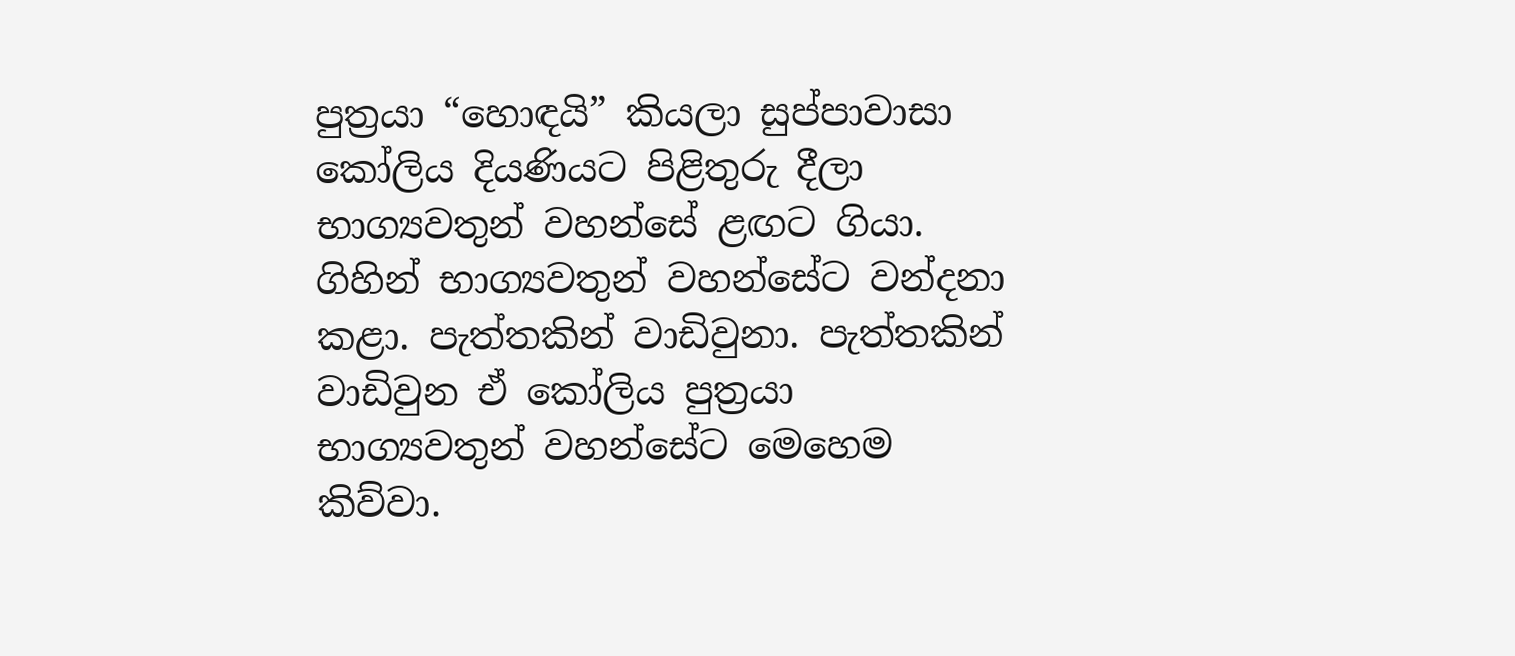පුත්‍රයා “හොඳයි” කියලා සුප්පාවාසා කෝලිය දියණියට පිළිතුරු දීලා භාග්‍යවතුන් වහන්සේ ළඟට ගියා. ගිහින් භාග්‍යවතුන් වහන්සේට වන්දනා කළා. පැත්තකින් වාඩිවුනා. පැත්තකින් වාඩිවුන ඒ කෝලිය පුත්‍රයා භාග්‍යවතුන් වහන්සේට මෙහෙම කිව්වා.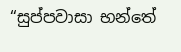“සුප්පවාසා භන්තේ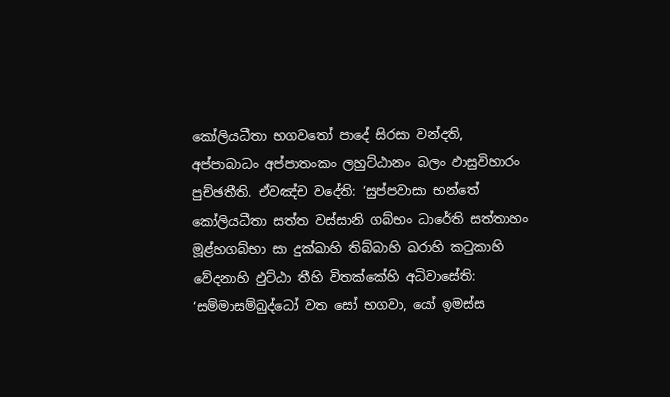කෝලියධීතා භගවතෝ පාදේ සිරසා වන්දති, අප්පාබාධං අප්පාතංකං ලහුට්ඨානං බලං ඵාසුවිහාරං පුච්ඡතීති. ඒවඤ්ච වදේති: ‘සුප්පවාසා භන්තේ කෝලියධීතා සත්ත වස්සානි ගබ්භං ධාරේති සත්තාහං මූළ්හගබ්භා සා දුක්ඛාහි තිබ්බාහි ඛරාහි කටුකාහි වේදනාහි ඵුට්ඨා තීහි විතක්කේහි අධිවාසේති: ‘සම්මාසම්බුද්ධෝ වත සෝ භගවා, යෝ ඉමස්ස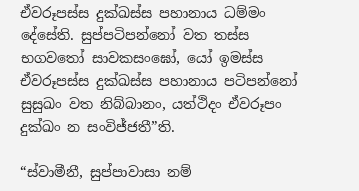ඒවරූපස්ස දුක්ඛස්ස පහානාය ධම්මං දේසේති. සුප්පටිපන්නෝ වත තස්ස භගවතෝ සාවකසංඝෝ, යෝ ඉමස්ස ඒවරූපස්ස දුක්ඛස්ස පහානාය පටිපන්නෝ සුසුඛං වත නිබ්බානං, යත්ථිදං ඒවරූපං දුක්ඛං න සංවිජ්ජතී”ති.

“ස්වාමීනී, සුප්පාවාසා නම්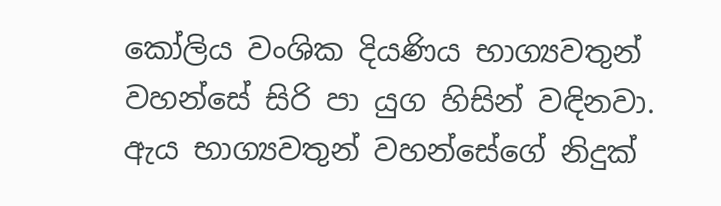කෝලිය වංශික දියණිය භාග්‍යවතුන් වහන්සේ සිරි පා යුග හිසින් වඳිනවා. ඇය භාග්‍යවතුන් වහන්සේගේ නිදුක්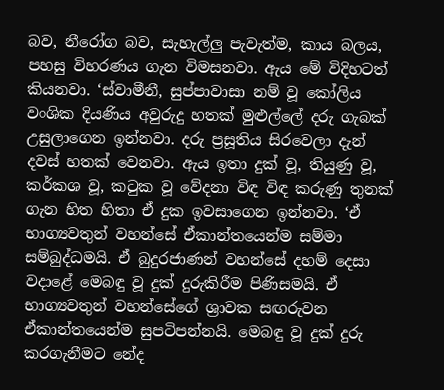බව, නීරෝග බව, සැහැල්ලු පැවැත්ම, කාය බලය, පහසු විහරණය ගැන විමසනවා. ඇය මේ විදිහටත් කියනවා. ‘ස්වාමීනී, සුප්පාවාසා නම් වූ කෝලිය වංශික දියණිය අවුරුදු හතක් මුළුල්ලේ දරු ගැබක් උසුලාගෙන ඉන්නවා. දරු ප්‍රසූතිය සිරවෙලා දැන් දවස් හතක් වෙනවා. ඇය ඉතා දුක් වූ, තියුණු වූ, කර්කශ වූ, කටුක වූ වේදනා විඳ විඳ කරුණු තුනක් ගැන හිත හිතා ඒ දුක ඉවසාගෙන ඉන්නවා. ‘ඒ භාග්‍යවතුන් වහන්සේ ඒකාන්තයෙන්ම සම්මා සම්බුද්ධමයි. ඒ බුදුරජාණන් වහන්සේ දහම් දෙසා වදාළේ මෙබඳු වූ දුක් දුරුකිරීම පිණිසමයි. ඒ භාග්‍යවතුන් වහන්සේගේ ශ්‍රාවක සඟරුවන ඒකාන්තයෙන්ම සුපටිපන්නයි. මෙබඳු වූ දුක් දුරු කරගැනීමට නේද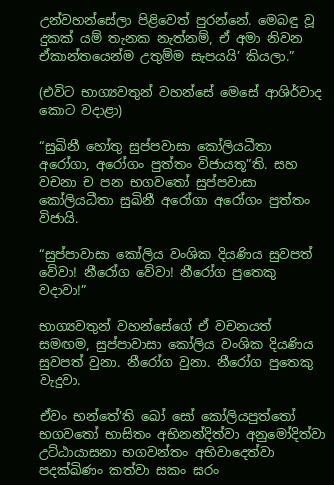උන්වහන්සේලා පිළිවෙත් පුරන්නේ. මෙබඳු වූ දුකක් යම් තැනක නැත්නම්, ඒ අමා නිවන ඒකාන්තයෙන්ම උතුම්ම සැපයයි’ කියලා.”

(එවිට භාග්‍යවතුන් වහන්සේ මෙසේ ආශිර්වාද කොට වදාළා)

“සුඛිනී හෝතු සුප්පවාසා කෝලියධීතා අරෝගා, අරෝගං පුත්තං විජායතූ”ති. සහ වචනා ච පන භගවතෝ සුප්පවාසා කෝලියධීතා සුඛිනී අරෝගා අරෝගං පුත්තං විජායි.

“සුප්පාවාසා කෝලිය වංශික දියණිය සුවපත් වේවා! නීරෝග වේවා! නීරෝග පුතෙකු වදාවා!”

භාග්‍යවතුන් වහන්සේගේ ඒ වචනයත් සමඟම, සුප්පාවාසා කෝලිය වංශික දියණිය සුවපත් වුනා. නීරෝග වුනා. නීරෝග පුතෙකු වැදුවා.

ඒවං භන්තේ’ති ඛෝ සෝ කෝලියපුත්තෝ භගවතෝ භාසිතං අභිනන්දිත්වා අනුමෝදිත්වා උට්ඨායාසනා භගවන්තං අභිවාදෙත්වා පදක්ඛිණං කත්වා සකං ඝරං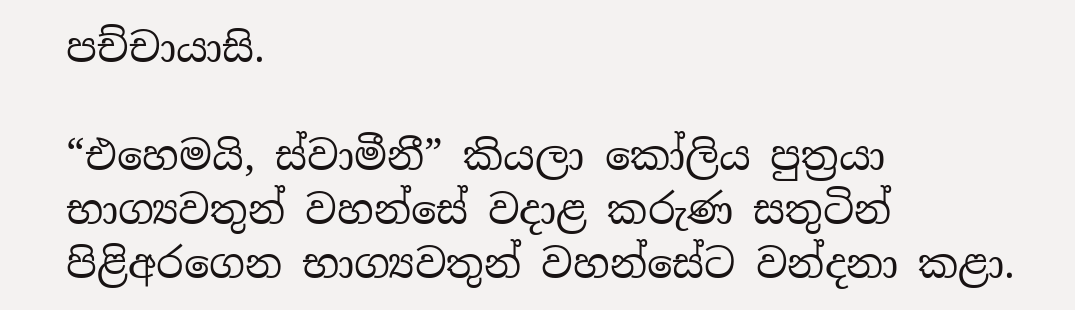පච්චායාසි.

“එහෙමයි, ස්වාමීනී” කියලා කෝලිය පුත්‍රයා භාග්‍යවතුන් වහන්සේ වදාළ කරුණ සතුටින් පිළිඅරගෙන භාග්‍යවතුන් වහන්සේට වන්දනා කළා.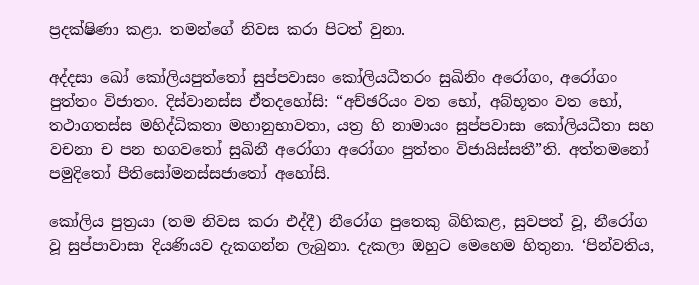ප්‍රදක්ෂිණා කළා. තමන්ගේ නිවස කරා පිටත් වුනා.

අද්දසා ඛෝ කෝලියපුත්තෝ සුප්පවාසං කෝලියධීතරං සුඛිනිං අරෝගං, අරෝගං පුත්තං විජාතං. දිස්වානස්ස ඒතදහෝසි: “අච්ඡරියං වත භෝ, අබ්භූතං වත භෝ, තථාගතස්ස මහිද්ධිකතා මහානුභාවතා, යත්‍ර හි නාමායං සුප්පවාසා කෝලියධීතා සහ වචනා ච පන භගවතෝ සුඛිනී අරෝගා අරෝගං පුත්තං විජායිස්සතී”ති. අත්තමනෝ පමුදිතෝ පීතිසෝමනස්සජාතෝ අහෝසි.

කෝලිය පුත්‍රයා (තම නිවස කරා එද්දී) නීරෝග පුතෙකු බිහිකළ, සුවපත් වූ, නීරෝග වූ සුප්පාවාසා දියණියව දැකගන්න ලැබුනා. දැකලා ඔහුට මෙහෙම හිතුනා. ‘පින්වතිය,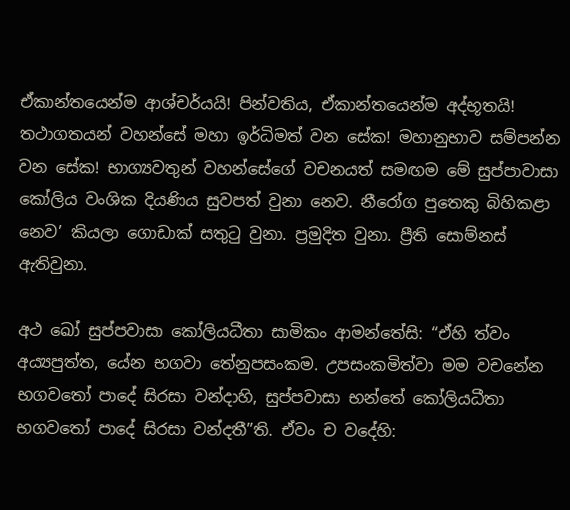ඒකාන්තයෙන්ම ආශ්චර්යයි! පින්වතිය, ඒකාන්තයෙන්ම අද්භූතයි! තථාගතයන් වහන්සේ මහා ඉර්ධිමත් වන සේක! මහානුභාව සම්පන්න වන සේක! භාග්‍යවතුන් වහන්සේගේ වචනයත් සමඟම මේ සුප්පාවාසා කෝලිය වංශික දියණිය සුවපත් වුනා නෙව. නීරෝග පුතෙකු බිහිකළා නෙව’ කියලා ගොඩාක් සතුටු වුනා. ප්‍රමුදිත වුනා. ප්‍රීති සොම්නස් ඇතිවුනා.

අථ ඛෝ සුප්පවාසා කෝලියධීතා සාමිකං ආමන්තේසි: “ඒහි ත්වං අය්‍යපුත්ත, යේන භගවා තේනුපසංකම. උපසංකමිත්වා මම වචනේන භගවතෝ පාදේ සිරසා වන්දාහි, සුප්පවාසා භන්තේ කෝලියධීතා භගවතෝ පාදේ සිරසා වන්දතී”ති. ඒවං ච වදේහි: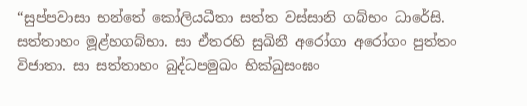“සුප්පවාසා භන්තේ කෝලියධීතා සත්ත වස්සානි ගබ්භං ධාරේසි. සත්තාහං මූළ්හගබ්භා. සා ඒතරහි සුඛිනී අරෝගා අරෝගං පුත්තං විජාතා. සා සත්තාහං බුද්ධපමුඛං භික්ඛුසංඝං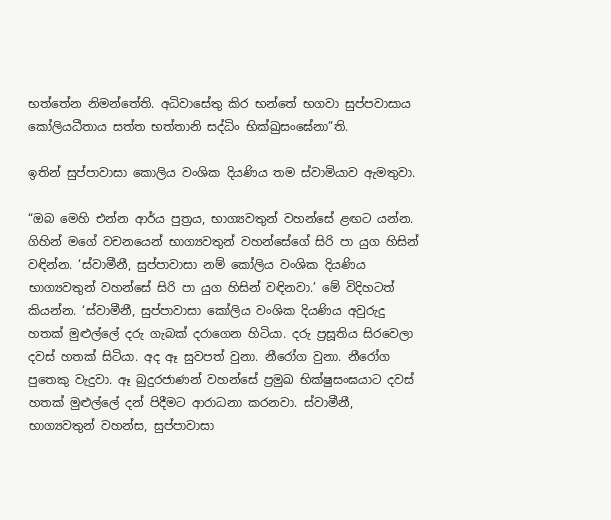භත්තේන නිමන්තේති. අධිවාසේතු කිර භන්තේ භගවා සුප්පවාසාය කෝලියධීතාය සත්ත භත්තානි සද්ධිං භික්ඛුසංඝේනා”ති.

ඉතින් සුප්පාවාසා කොලිය වංශික දියණිය තම ස්වාමියාව ඇමතුවා.

“ඔබ මෙහි එන්න ආර්ය පුත්‍රය, භාග්‍යවතුන් වහන්සේ ළඟට යන්න. ගිහින් මගේ වචනයෙන් භාග්‍යවතුන් වහන්සේගේ සිරි පා යුග හිසින් වඳින්න. ‘ස්වාමීනී, සුප්පාවාසා නම් කෝලිය වංශික දියණිය භාග්‍යවතුන් වහන්සේ සිරි පා යුග හිසින් වඳිනවා.’ මේ විදිහටත් කියන්න. ‘ස්වාමීනී, සුප්පාවාසා කෝලිය වංශික දියණිය අවුරුදු හතක් මුළුල්ලේ දරු ගැබක් දරාගෙන හිටියා. දරු ප්‍රසූතිය සිරවෙලා දවස් හතක් සිටියා. අද ඈ සුවපත් වුනා. නීරෝග වුනා. නීරෝග පුතෙකු වැදුවා. ඈ බුදුරජාණන් වහන්සේ ප්‍රමුඛ භික්ෂුසංඝයාට දවස් හතක් මුළුල්ලේ දන් පිදීමට ආරාධනා කරනවා. ස්වාමීනී, භාග්‍යවතුන් වහන්ස, සුප්පාවාසා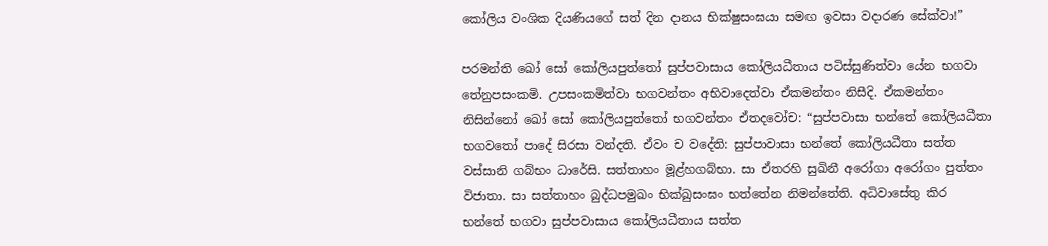කෝලිය වංශික දියණියගේ සත් දින දානය භික්ෂුසංඝයා සමඟ ඉවසා වදාරණ සේක්වා!”

පරමන්ති ඛෝ සෝ කෝලියපුත්තෝ සුප්පවාසාය කෝලියධීතාය පටිස්සුණිත්වා යේන භගවා තේනුපසංකමි. උපසංකමිත්වා භගවන්තං අභිවාදෙත්වා ඒකමන්තං නිසීදි. ඒකමන්තං නිසින්නෝ ඛෝ සෝ කෝලියපුත්තෝ භගවන්තං ඒතදවෝච: “සුප්පවාසා භන්තේ කෝලියධීතා භගවතෝ පාදේ සිරසා වන්දති. ඒවං ච වදේති: සුප්පාවාසා භන්තේ කෝලියධීතා සත්ත වස්සානි ගබ්භං ධාරේසි. සත්තාහං මූළ්හගබ්භා. සා ඒතරහි සුඛිනී අරෝගා අරෝගං පුත්තං විජාතා. සා සත්තාහං බුද්ධපමුඛං භික්ඛුසංඝං භත්තේන නිමන්තේති. අධිවාසේතු කිර භන්තේ භගවා සුප්පවාසාය කෝලියධීතාය සත්ත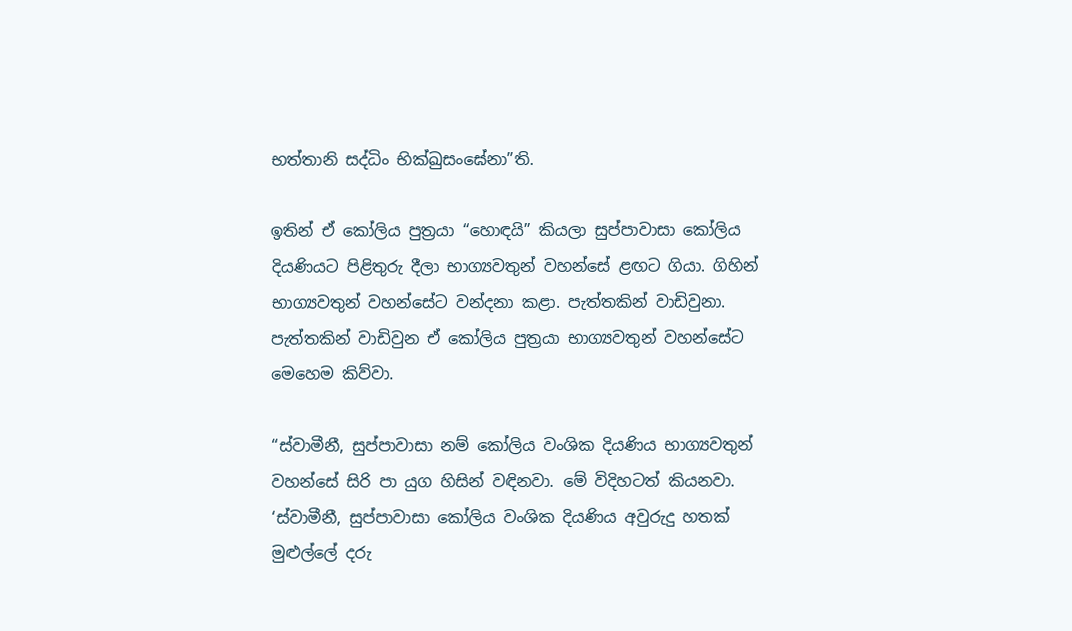භත්තානි සද්ධිං භික්ඛුසංඝේනා”ති.

ඉතින් ඒ කෝලිය පුත්‍රයා “හොඳයි” කියලා සුප්පාවාසා කෝලිය දියණියට පිළිතුරු දීලා භාග්‍යවතුන් වහන්සේ ළඟට ගියා. ගිහින් භාග්‍යවතුන් වහන්සේට වන්දනා කළා. පැත්තකින් වාඩිවුනා. පැත්තකින් වාඩිවුන ඒ කෝලිය පුත්‍රයා භාග්‍යවතුන් වහන්සේට මෙහෙම කිව්වා.

“ස්වාමීනී, සුප්පාවාසා නම් කෝලිය වංශික දියණිය භාග්‍යවතුන් වහන්සේ සිරි පා යුග හිසින් වඳිනවා. මේ විදිහටත් කියනවා. ‘ස්වාමීනී, සුප්පාවාසා කෝලිය වංශික දියණිය අවුරුදු හතක් මුළුල්ලේ දරු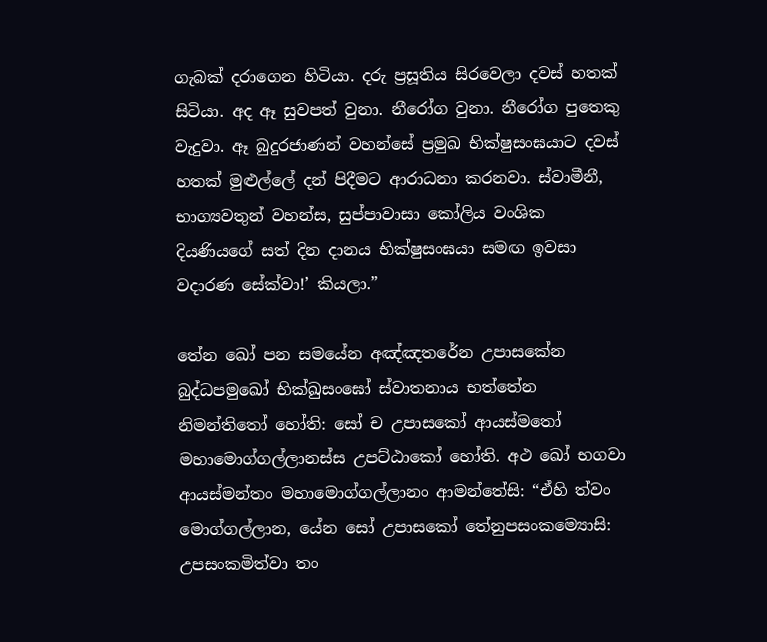ගැබක් දරාගෙන හිටියා. දරු ප්‍රසූතිය සිරවෙලා දවස් හතක් සිටියා. අද ඈ සුවපත් වුනා. නීරෝග වුනා. නීරෝග පුතෙකු වැදුවා. ඈ බුදුරජාණන් වහන්සේ ප්‍රමුඛ භික්ෂුසංඝයාට දවස් හතක් මුළුල්ලේ දන් පිදීමට ආරාධනා කරනවා. ස්වාමීනී, භාග්‍යවතුන් වහන්ස, සුප්පාවාසා කෝලිය වංශික දියණියගේ සත් දින දානය භික්ෂුසංඝයා සමඟ ඉවසා වදාරණ සේක්වා!’ කියලා.”

තේන ඛෝ පන සමයේන අඤ්ඤතරේන උපාසකේන බුද්ධපමුඛෝ භික්ඛුසංඝෝ ස්වාතනාය භත්තේන නිමන්තිතෝ හෝති: සෝ ච උපාසකෝ ආයස්මතෝ මහාමොග්ගල්ලානස්ස උපට්ඨාකෝ හෝති. අථ ඛෝ භගවා ආයස්මන්තං මහාමොග්ගල්ලානං ආමන්තේසි: “ඒහි ත්වං මොග්ගල්ලාන, යේන සෝ උපාසකෝ තේනුපසංකම්‍යොසි: උපසංකමිත්වා තං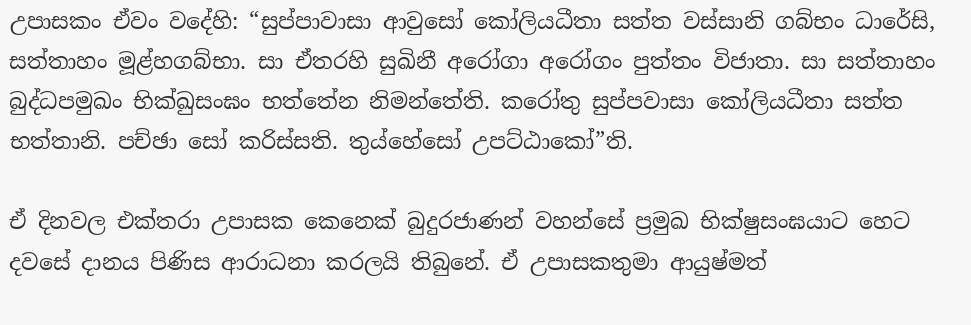උපාසකං ඒවං වදේහි: “සුප්පාවාසා ආවුසෝ කෝලියධීතා සත්ත වස්සානි ගබ්භං ධාරේසි, සත්තාහං මූළ්හගබ්භා. සා ඒතරහි සුඛිනී අරෝගා අරෝගං පුත්තං විජාතා. සා සත්තාහං බුද්ධපමුඛං භික්ඛුසංඝං භත්තේන නිමන්තේති. කරෝතු සුප්පවාසා කෝලියධීතා සත්ත භත්තානි. පච්ඡා සෝ කරිස්සති. තුය්හේසෝ උපට්ඨාකෝ”ති.

ඒ දිනවල එක්තරා උපාසක කෙනෙක් බුදුරජාණන් වහන්සේ ප්‍රමුඛ භික්ෂුසංඝයාට හෙට දවසේ දානය පිණිස ආරාධනා කරලයි තිබුනේ. ඒ උපාසකතුමා ආයුෂ්මත්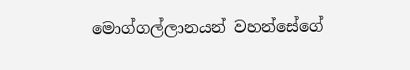මොග්ගල්ලානයන් වහන්සේගේ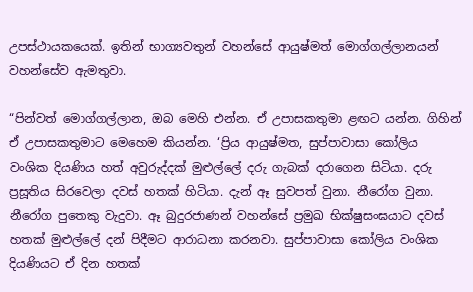උපස්ථායකයෙක්. ඉතින් භාග්‍යවතුන් වහන්සේ ආයුෂ්මත් මොග්ගල්ලානයන් වහන්සේව ඇමතුවා.

“පින්වත් මොග්ගල්ලාන, ඔබ මෙහි එන්න. ඒ උපාසකතුමා ළඟට යන්න. ගිහින් ඒ උපාසකතුමාට මෙහෙම කියන්න. ‘ප්‍රිය ආයුෂ්මත, සුප්පාවාසා කෝලිය වංශික දියණිය හත් අවුරුද්දක් මුළුල්ලේ දරු ගැබක් දරාගෙන සිටියා. දරු ප්‍රසූතිය සිරවෙලා දවස් හතක් හිටියා. දැන් ඈ සුවපත් වුනා. නීරෝග වුනා. නීරෝග පුතෙකු වැදුවා. ඈ බුදුරජාණන් වහන්සේ ප්‍රමුඛ භික්ෂුසංඝයාට දවස් හතක් මුළුල්ලේ දන් පිදීමට ආරාධනා කරනවා. සුප්පාවාසා කෝලිය වංශික දියණියට ඒ දින හතක්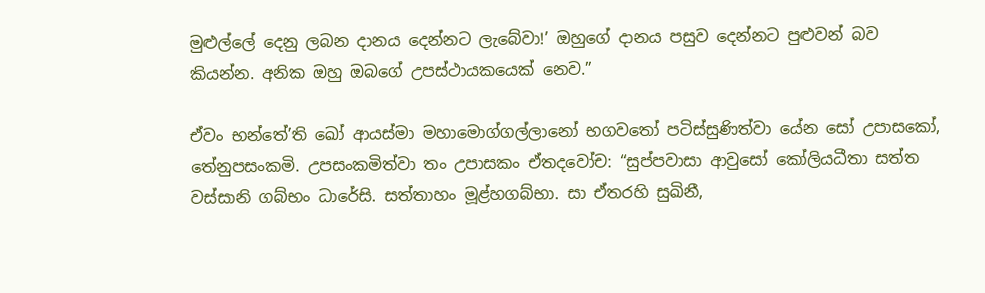මුළුල්ලේ දෙනු ලබන දානය දෙන්නට ලැබේවා!’ ඔහුගේ දානය පසුව දෙන්නට පුළුවන් බව කියන්න. අනික ඔහු ඔබගේ උපස්ථායකයෙක් නෙව.”

ඒවං භන්තේ’ති ඛෝ ආයස්මා මහාමොග්ගල්ලානෝ භගවතෝ පටිස්සුණිත්වා යේන සෝ උපාසකෝ, තේනුපසංකමි. උපසංකමිත්වා තං උපාසකං ඒතදවෝච: “සුප්පවාසා ආවුසෝ කෝලියධීතා සත්ත වස්සානි ගබ්භං ධාරේසි. සත්තාහං මූළ්හගබ්භා. සා ඒතරහි සුඛිනී,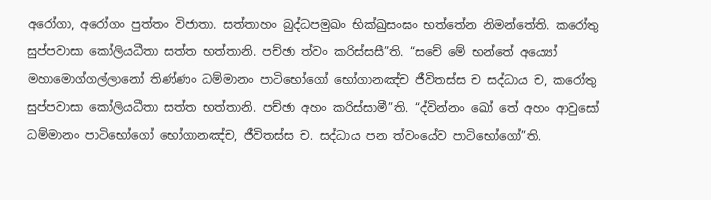අරෝගා, අරෝගං පුත්තං විජාතා. සත්තාහං බුද්ධපමුඛං භික්ඛුසංඝං භත්තේන නිමන්තේති. කරෝතු සුප්පවාසා කෝලියධීතා සත්ත භත්තානි. පච්ඡා ත්වං කරිස්සසී”ති. “සචේ මේ භන්තේ අය්‍යෝ මහාමොග්ගල්ලානෝ තිණ්ණං ධම්මානං පාටිභෝගෝ භෝගානඤ්ච ජීවිතස්ස ච සද්ධාය ච, කරෝතු සුප්පවාසා කෝලියධීතා සත්ත භත්තානි. පච්ඡා අහං කරිස්සාමී”ති. “ද්වින්නං ඛෝ තේ අහං ආවුසෝ ධම්මානං පාටිභෝගෝ භෝගානඤ්ච, ජීවිතස්ස ච. සද්ධාය පන ත්වංයේව පාටිභෝගෝ”ති.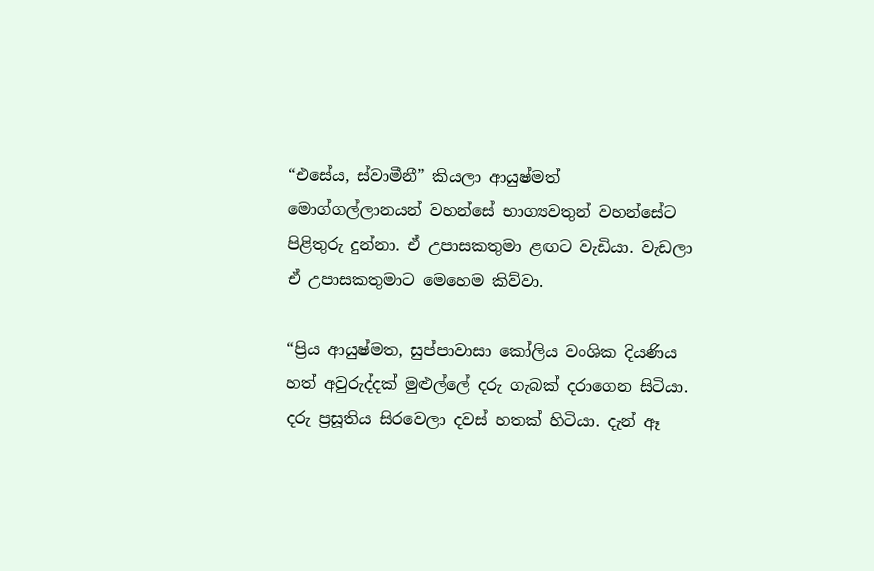“එසේය, ස්වාමීනී” කියලා ආයුෂ්මත් මොග්ගල්ලානයන් වහන්සේ භාග්‍යවතුන් වහන්සේට පිළිතුරු දුන්නා. ඒ උපාසකතුමා ළඟට වැඩියා. වැඩලා ඒ උපාසකතුමාට මෙහෙම කිව්වා.

“ප්‍රිය ආයුෂ්මත, සුප්පාවාසා කෝලිය වංශික දියණිය හත් අවුරුද්දක් මුළුල්ලේ දරු ගැබක් දරාගෙන සිටියා. දරු ප්‍රසූතිය සිරවෙලා දවස් හතක් හිටියා. දැන් ඈ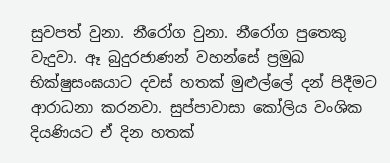සුවපත් වුනා. නීරෝග වුනා. නීරෝග පුතෙකු වැදුවා. ඈ බුදුරජාණන් වහන්සේ ප්‍රමුඛ භික්ෂුසංඝයාට දවස් හතක් මුළුල්ලේ දන් පිදීමට ආරාධනා කරනවා. සුප්පාවාසා කෝලිය වංශික දියණියට ඒ දින හතක්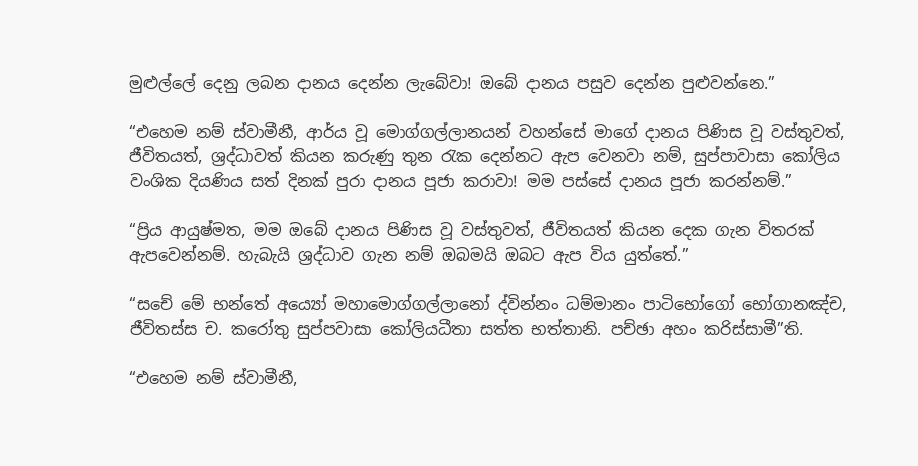මුළුල්ලේ දෙනු ලබන දානය දෙන්න ලැබේවා! ඔබේ දානය පසුව දෙන්න පුළුවන්නෙ.”

“එහෙම නම් ස්වාමීනී, ආර්ය වූ මොග්ගල්ලානයන් වහන්සේ මාගේ දානය පිණිස වූ වස්තුවත්, ජීවිතයත්, ශ්‍රද්ධාවත් කියන කරුණු තුන රැක දෙන්නට ඇප වෙනවා නම්, සුප්පාවාසා කෝලිය වංශික දියණිය සත් දිනක් පුරා දානය පූජා කරාවා! මම පස්සේ දානය පූජා කරන්නම්.”

“ප්‍රිය ආයුෂ්මත, මම ඔබේ දානය පිණිස වූ වස්තුවත්, ජීවිතයත් කියන දෙක ගැන විතරක් ඇපවෙන්නම්. හැබැයි ශ්‍රද්ධාව ගැන නම් ඔබමයි ඔබට ඇප විය යුත්තේ.”

“සචේ මේ භන්තේ අය්‍යෝ මහාමොග්ගල්ලානෝ ද්වින්නං ධම්මානං පාටිභෝගෝ භෝගානඤ්ච, ජීවිතස්ස ච. කරෝතු සුප්පවාසා කෝලියධීතා සත්ත භත්තානි. පච්ඡා අහං කරිස්සාමී”ති.

“එහෙම නම් ස්වාමීනී,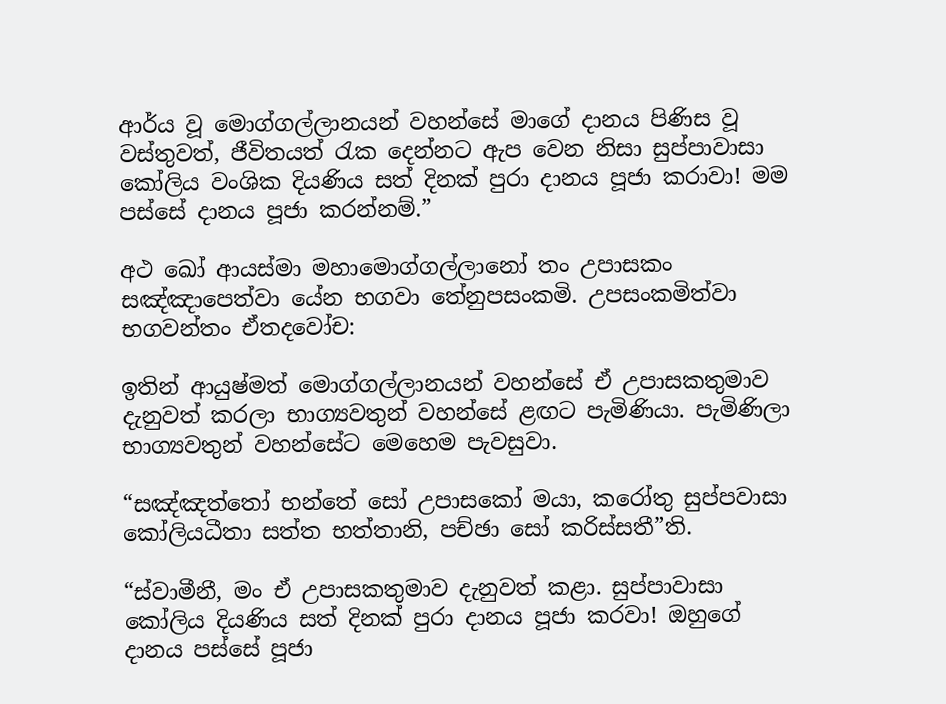ආර්ය වූ මොග්ගල්ලානයන් වහන්සේ මාගේ දානය පිණිස වූ වස්තුවත්, ජීවිතයත් රැක දෙන්නට ඇප වෙන නිසා සුප්පාවාසා කෝලිය වංශික දියණිය සත් දිනක් පුරා දානය පූජා කරාවා! මම පස්සේ දානය පූජා කරන්නම්.”

අථ ඛෝ ආයස්මා මහාමොග්ගල්ලානෝ තං උපාසකං සඤ්ඤාපෙත්වා යේන භගවා තේනුපසංකමි. උපසංකමිත්වා භගවන්තං ඒතදවෝච:

ඉතින් ආයුෂ්මත් මොග්ගල්ලානයන් වහන්සේ ඒ උපාසකතුමාව දැනුවත් කරලා භාග්‍යවතුන් වහන්සේ ළඟට පැමිණියා. පැමිණිලා භාග්‍යවතුන් වහන්සේට මෙහෙම පැවසුවා.

“සඤ්ඤත්තෝ භන්තේ සෝ උපාසකෝ මයා, කරෝතු සුප්පවාසා කෝලියධීතා සත්ත භත්තානි, පච්ඡා සෝ කරිස්සතී”ති.

“ස්වාමීනී, මං ඒ උපාසකතුමාව දැනුවත් කළා. සුප්පාවාසා කෝලිය දියණිය සත් දිනක් පුරා දානය පූජා කරවා! ඔහුගේ දානය පස්සේ පූජා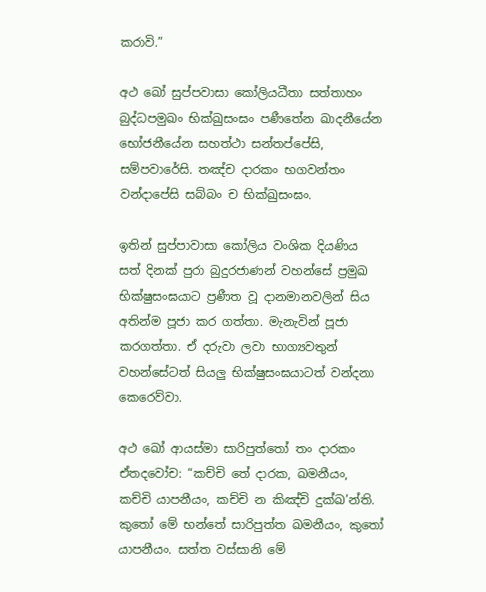කරාවි.”

අථ ඛෝ සුප්පවාසා කෝලියධීතා සත්තාහං බුද්ධපමුඛං භික්ඛුසංඝං පණීතේන ඛාදනීයේන භෝජනීයේන සහත්ථා සන්තප්පේසි, සම්පවාරේසි. තඤ්ච දාරකං භගවන්තං වන්දාපේසි සබ්බං ච භික්ඛුසංඝං.

ඉතින් සුප්පාවාසා කෝලිය වංශික දියණිය සත් දිනක් පුරා බුදුරජාණන් වහන්සේ ප්‍රමුඛ භික්ෂුසංඝයාට ප්‍රණීත වූ දානමානවලින් සිය අතින්ම පූජා කර ගත්තා. මැනැවින් පූජා කරගත්තා. ඒ දරුවා ලවා භාග්‍යවතුන් වහන්සේටත් සියලු භික්ෂුසංඝයාටත් වන්දනා කෙරෙව්වා.

අථ ඛෝ ආයස්මා සාරිපුත්තෝ තං දාරකං ඒතදවෝච: “කච්චි තේ දාරක, ඛමනීයං, කච්චි යාපනීයං, කච්චි න කිඤ්චි දුක්ඛ’න්ති. කුතෝ මේ භන්තේ සාරිපුත්ත ඛමනීයං, කුතෝ යාපනීයං. සත්ත වස්සානි මේ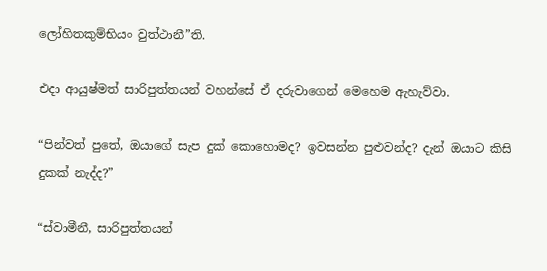ලෝහිතකුම්භියං වුත්ථානී”ති.

එදා ආයුෂ්මත් සාරිපුත්තයන් වහන්සේ ඒ දරුවාගෙන් මෙහෙම ඇහැව්වා.

“පින්වත් පුතේ, ඔයාගේ සැප දුක් කොහොමද? ඉවසන්න පුළුවන්ද? දැන් ඔයාට කිසි දුකක් නැද්ද?”

“ස්වාමීනී, සාරිපුත්තයන්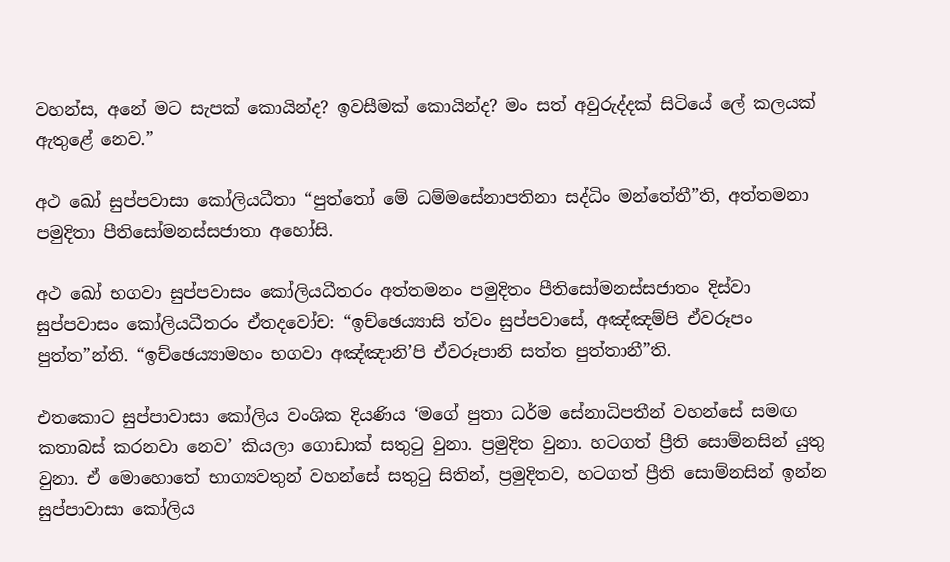වහන්ස, අනේ මට සැපක් කොයින්ද? ඉවසීමක් කොයින්ද? මං සත් අවුරුද්දක් සිටියේ ලේ කලයක් ඇතුළේ නෙව.”

අථ ඛෝ සුප්පවාසා කෝලියධීතා “පුත්තෝ මේ ධම්මසේනාපතිනා සද්ධිං මන්තේතී”ති, අත්තමනා පමුදිතා පීතිසෝමනස්සජාතා අහෝසි.

අථ ඛෝ භගවා සුප්පවාසං කෝලියධීතරං අත්තමනං පමුදිතං පීතිසෝමනස්සජාතං දිස්වා සුප්පවාසං කෝලියධීතරං ඒතදවෝච: “ඉච්ඡෙය්‍යාසි ත්වං සුප්පවාසේ, අඤ්ඤම්පි ඒවරූපං පුත්ත”න්ති. “ඉච්ඡෙය්‍යාමහං භගවා අඤ්ඤානි’පි ඒවරූපානි සත්ත පුත්තානී”ති.

එතකොට සුප්පාවාසා කෝලිය වංශික දියණිය ‘මගේ පුතා ධර්ම සේනාධිපතීන් වහන්සේ සමඟ කතාබස් කරනවා නෙව’ කියලා ගොඩාක් සතුටු වුනා. ප්‍රමුදිත වුනා. හටගත් ප්‍රීති සොම්නසින් යුතු වුනා. ඒ මොහොතේ භාග්‍යවතුන් වහන්සේ සතුටු සිතින්, ප්‍රමුදිතව, හටගත් ප්‍රීති සොම්නසින් ඉන්න සුප්පාවාසා කෝලිය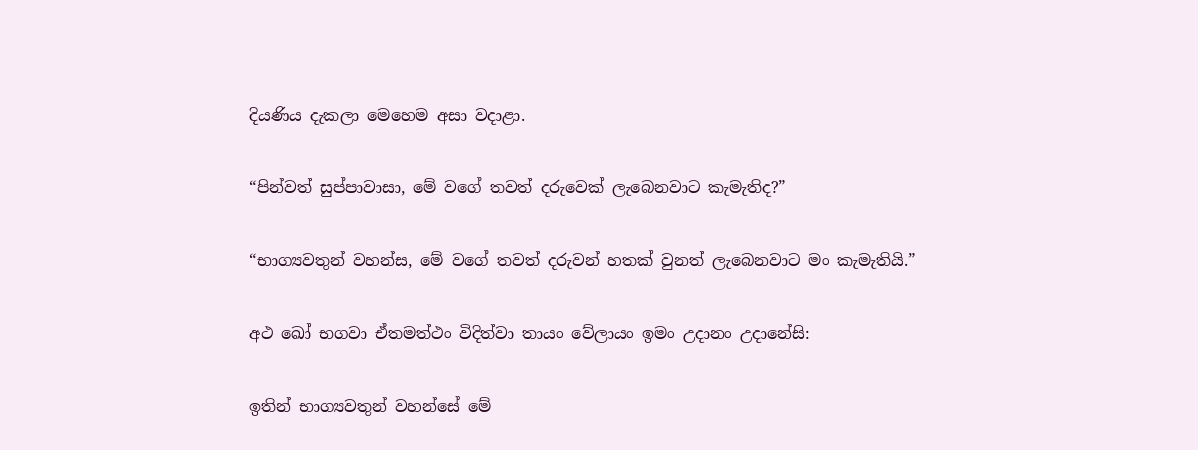දියණිය දැකලා මෙහෙම අසා වදාළා.

“පින්වත් සුප්පාවාසා, මේ වගේ තවත් දරුවෙක් ලැබෙනවාට කැමැතිද?”

“භාග්‍යවතුන් වහන්ස, මේ වගේ තවත් දරුවන් හතක් වුනත් ලැබෙනවාට මං කැමැතියි.”

අථ ඛෝ භගවා ඒතමත්ථං විදිත්වා තායං වේලායං ඉමං උදානං උදානේසි:

ඉතින් භාග්‍යවතුන් වහන්සේ මේ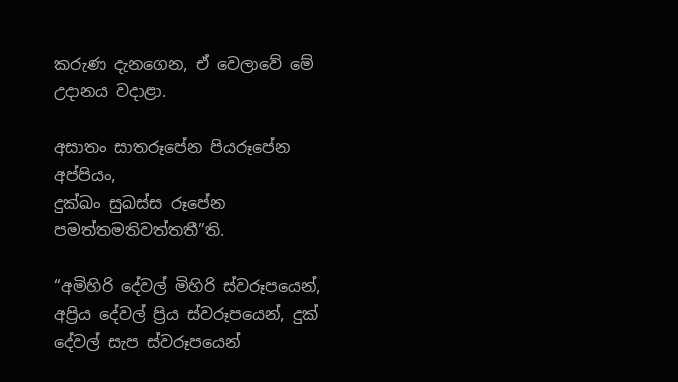කරුණ දැනගෙන, ඒ වෙලාවේ මේ උදානය වදාළා.

අසාතං සාතරූපේන පියරූපේන අප්පියං,
දුක්ඛං සුඛස්ස රූපේන පමත්තමතිවත්තතී”ති.

“අමිහිරි දේවල් මිහිරි ස්වරූපයෙන්, අප්‍රිය දේවල් ප්‍රිය ස්වරූපයෙන්, දුක් දේවල් සැප ස්වරූපයෙන්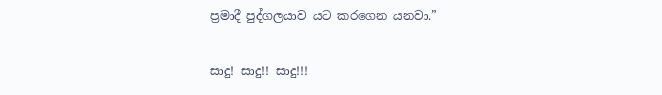ප්‍රමාදී පුද්ගලයාව යට කරගෙන යනවා.”

සාදු! සාදු!! සාදු!!!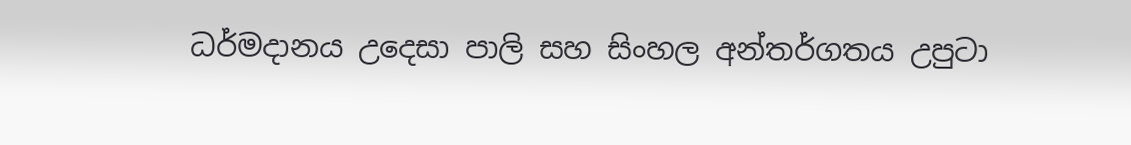ධර්මදානය උදෙසා පාලි සහ සිංහල අන්තර්ගතය උපුටා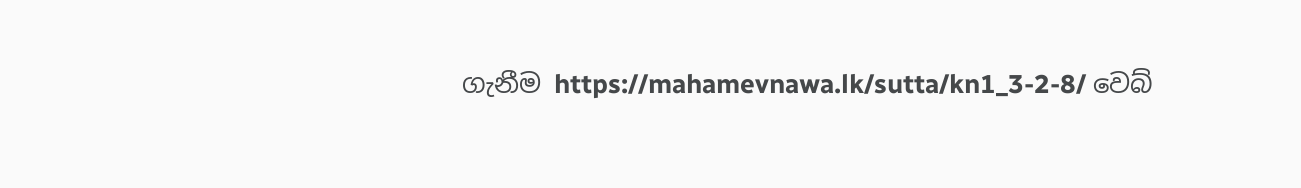ගැනීම https://mahamevnawa.lk/sutta/kn1_3-2-8/ වෙබ්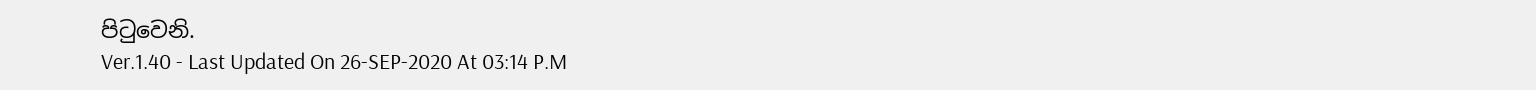පිටුවෙනි.
Ver.1.40 - Last Updated On 26-SEP-2020 At 03:14 P.M